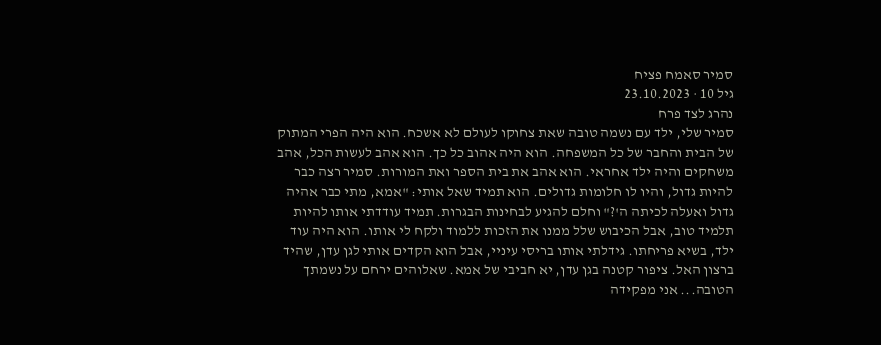סמיר סאמח פציח
גיל 10 · 23.10.2023
נהרג לצד פרח
סמיר שלי, ילד עם נשמה טובה שאת צחוקו לעולם לא אשכח. הוא היה הפרי המתוק של הבית והחבר של כל המשפחה. הוא היה אהוב כל כך. הוא אהב לעשות הכל, אהב משחקים והיה ילד אחראי. הוא אהב את בית הספר ואת המורות. סמיר רצה כבר להיות גדול, והיו לו חלומות גדולים. הוא תמיד שאל אותי: "אמא, מתי כבר אהיה גדול ואעלה לכיתה ה'?" וחלם להגיע לבחינות הבגרות. תמיד עודדתי אותו להיות תלמיד טוב, אבל הכיבוש שלל ממנו את הזכות ללמוד ולקח לי אותו. הוא היה עוד ילד, בשיא פריחתו. גידלתי אותו בריסי עיניי, אבל הוא הקדים אותי לגן עדן, שהיד ברצון האל. ציפור קטנה בגן עדן, יא חביבי של אמא. שאלוהים ירחם על נשמתך הטובה... אני מפקידה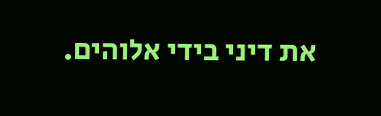את דיני בידי אלוהים.